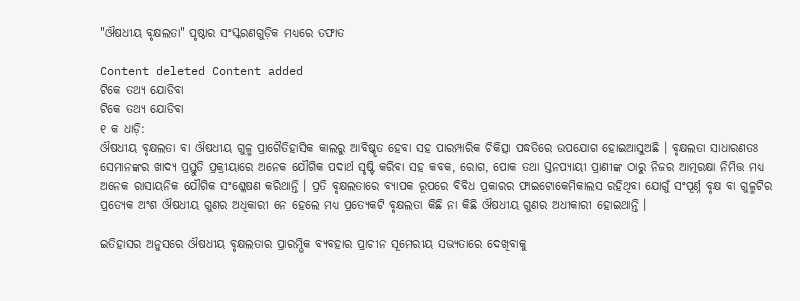"ଔଷଧୀୟ ବୃକ୍ଷଲତା" ପୃଷ୍ଠାର ସଂସ୍କରଣ‌ଗୁଡ଼ିକ ମଧ୍ୟରେ ତଫାତ

Content deleted Content added
ଟିକେ ତଥ୍ୟ ଯୋଡିବା
ଟିକେ ତଥ୍ୟ ଯୋଡିବା
୧ କ ଧାଡ଼ି:
ଔଷଧୀୟ ବୃକ୍ଷଲତା ବା ଔଷଧୀୟ ଗୁଳ୍ମ ପ୍ରାଗୈତିହାସିକ କାଲରୁ ଆବିଷ୍କୃତ ହେବା ସହ ପାରମ୍ପାରିକ ଚିକିତ୍ସା ପଦ୍ଧତିରେ ଉପଯୋଗ ହୋଇଆସୁଅଛି । ବୃକ୍ଷଲତା ସାଧାରଣତଃ ସେମାନଙ୍କର ଖାଦ୍ୟ ପ୍ରସ୍ତୁତି ପ୍ରକ୍ରୀୟାରେ ଅନେକ ଯୌଗିକ ପଦାର୍ଥ ସୃଷ୍ଟି କରିବା ସହ କବକ, ରୋଗ, ପୋକ ତଥା ସ୍ତନପ୍ୟାୟୀ ପ୍ରାଣୀଙ୍କ ଠାରୁ ନିଜର ଆତ୍ମରକ୍ଷା ନିମିତ୍ତ ମଧ୍ୟ ଅନେକ ରାସାୟନିକ ଯୌଗିକ ସଂଶ୍ଳେଷଣ କରିଥାନ୍ତି । ପ୍ରତି ବୃକ୍ଷଲତାରେ ବ୍ୟାପକ ରୂପରେ ବିବିଧ ପ୍ରକାରର ଫାଇଟୋକେମିକାଲସ ରହିଥିବା ଯୋଗୁଁ ସଂପୂର୍ଣ୍ନ ବୃକ୍ଷ ବା ଗୁଳ୍ମଟିର ପ୍ରତ୍ୟେକ ଅଂଶ ଔଷଧୀୟ ଗୁଣର ଅଧିକାରୀ ନେ ହେଲେ ମଧ୍ୟ ପ୍ରତ୍ୟେକଟି ବୃକ୍ଷଲତା କିଛି ନା କିଛି ଔଷଧୀୟ ଗୁଣର ଅଧୀକାରୀ ହୋଇଥାନ୍ତି ।

ଇତିହାସର ଅନୁସରେ ଔଷଧୀୟ ବୃକ୍ଷଲତାର ପ୍ରାରମ୍ଭିକ ବ୍ୟବହାର ପ୍ରାଚୀନ ସୂମେରୀୟ ସଭ୍ୟତାରେ ଦେଖିବାକୁ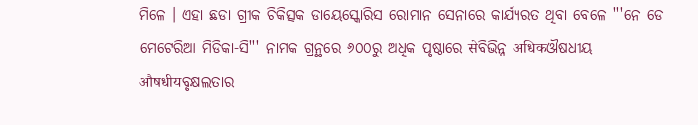ମିଳେ । ଏହା ଛଡା ଗ୍ରୀକ ଚିକିତ୍ସକ ଡାୟେସ୍କୋରିସ ରୋମାନ ସେନାରେ କାର୍ଯ୍ୟରତ ଥିବା ବେଳେ '''ନେ ଡେ ମେଟେରିଆ ମିଡିକା-ସି''' ନାମକ ଗ୍ରନ୍ଥରେ ୬୦୦ରୁ ଅଧିକ ପୃଷ୍ଠାରେ सेବିଭିନ୍ନ अधिकଔଷଧୀୟ औषधीयବୃକ୍ଷଲତାର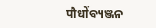पौधोंବ୍ୟଞ୍ଜନ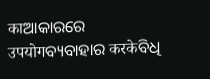काଆକାରରେ उपयोगବ୍ୟବାହାର करकेବିଧି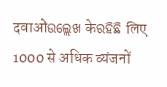दवाओंଉଲ୍ଲେଖ केରହିଛି लिए 1000 से अधिक व्यंजनों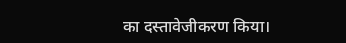का दस्तावेजीकरण किया।